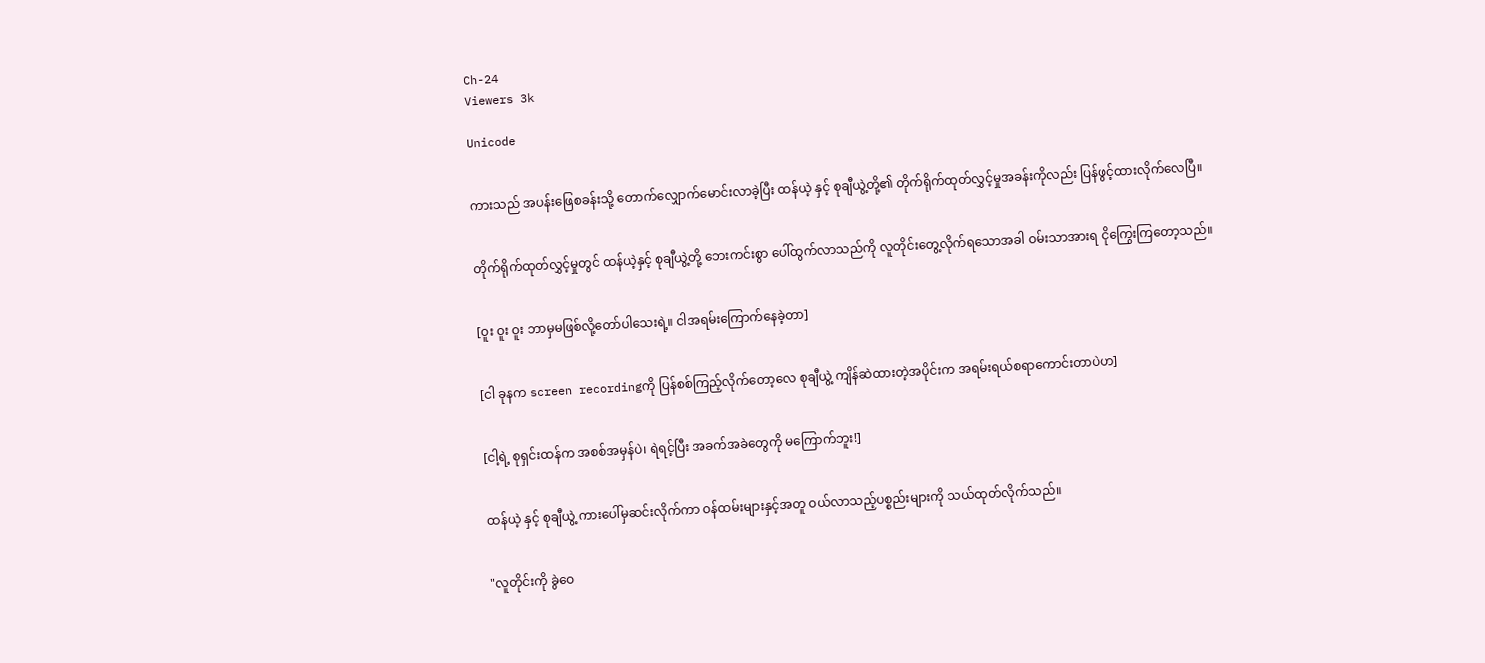Ch-24
Viewers 3k

Unicode


ကားသည် အပန်းဖြေစခန်းသို့ တောက်လျှောက်မောင်းလာခဲ့ပြီး ထန်ယဲ့ နှင့် စုချီယွဲ့တို့၏ တိုက်ရိုက်ထုတ်လွှင့်မှုအခန်းကိုလည်း ပြန်ဖွင့်ထားလိုက်လေပြီ။


တိုက်ရိုက်ထုတ်လွှင့်မှုတွင် ထန်ယဲ့နှင့် စုချီယွဲ့တို့ ဘေးကင်းစွာ ပေါ်ထွက်လာသည်ကို လူတိုင်းတွေ့လိုက်ရသောအခါ ဝမ်းသာအားရ ငိုကြွေးကြတော့သည်။


[ဝူး ဝူး ဝူး ဘာမှမဖြစ်လို့တော်ပါသေးရဲ့။ ငါအရမ်းကြောက်နေခဲ့တာ]


[ငါ ခုနက screen recordingကို ပြန်စစ်ကြည့်လိုက်တော့လေ စုချီယွဲ့ ကျိန်ဆဲထားတဲ့အပိုင်းက အရမ်းရယ်စရာကောင်းတာပဲဟ]


[ငါ့ရဲ့ စုရှင်းထန်က အစစ်အမှန်ပဲ၊ ရဲရင့်ပြီး အခက်အခဲတွေကို မကြောက်ဘူး!]


ထန်ယဲ့ နှင့် စုချီယွဲ့ ကားပေါ်မှဆင်းလိုက်ကာ ဝန်ထမ်းများနှင့်အတူ ဝယ်လာသည့်ပစ္စည်းများကို သယ်ထုတ်လိုက်သည်။


"လူတိုင်းကို ခွဲဝေ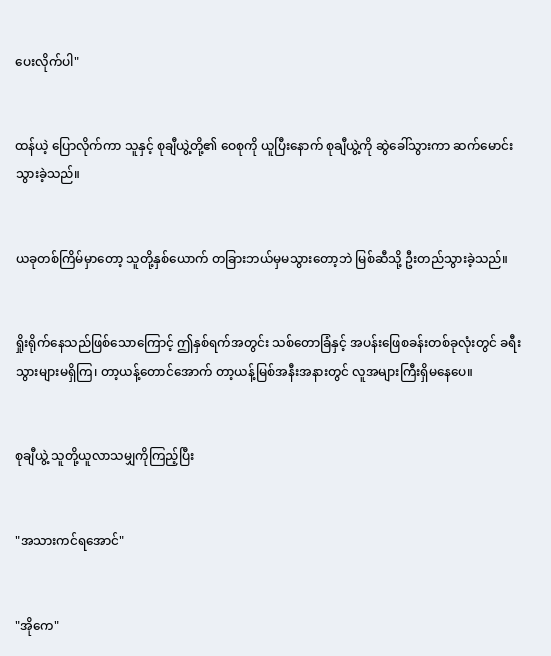ပေးလိုက်ပါ"


ထန်ယဲ့ ပြောလိုက်ကာ သူနှင့် စုချီယွဲ့တို့၏ ဝေစုကို ယူပြီးနောက် စုချီယွဲ့ကို ဆွဲခေါ်သွားကာ ဆက်မောင်းသွားခဲ့သည်။


ယခုတစ်ကြိမ်မှာတော့ သူတို့နှစ်ယောက် တခြားဘယ်မှမသွားတော့ဘဲ မြစ်ဆီသို့ ဦးတည်သွားခဲ့သည်။


ရှိုးရိုက်နေသည်ဖြစ်သောကြောင့် ဤနှစ်ရက်အတွင်း သစ်တောခြံနှင့် အပန်းဖြေစခန်းတစ်ခုလုံးတွင် ခရီးသွားများမရှိကြ၊ တာ့ယန့်တောင်အောက် တာ့ယန့်မြစ်အနီးအနားတွင် လူအများကြီးရှိမနေပေ။


စုချီယွဲ့ သူတို့ယူလာသမျှကိုကြည့်ပြီး


"အသားကင်ရအောင်"


"အိုကေ"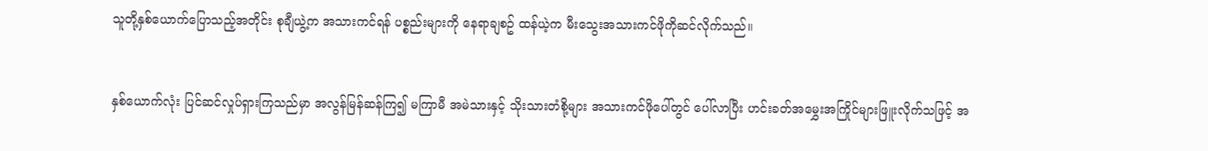သူတို့နှစ်ယောက်ပြောသည့်အတိုင်း စုချီယွဲ့က အသားကင်ရန် ပစ္စည်းများကို နေရာချစဥ် ထန်ယဲ့က မီးသွေးအသားကင်ဖိုကိုဆင်လိုက်သည်။


နှစ်ယောက်လုံး ပြင်ဆင်လှုပ်ရှားကြသည်မှာ အလွန်မြန်ဆန်ကြ၍ မကြာမီ အမဲသားနှင့် သိုးသားတံစို့များ အသားကင်ဖိုပေါ်တွင် ပေါ်လာပြီး ဟင်းခတ်အမွှေးအကြိုင်များဖြူးလိုက်သဖြင့် အ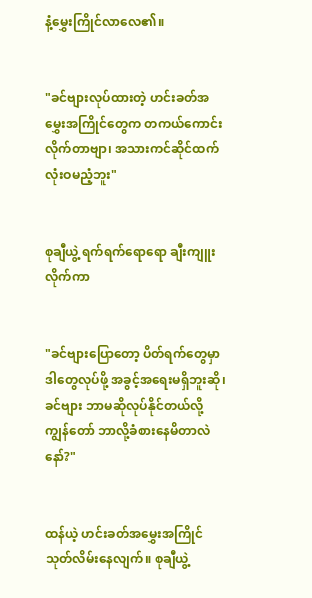နံ့မွှေးကြိုင်လာလေ၏။


"ခင်ဗျားလုပ်ထားတဲ့ ဟင်းခတ်အမွှေးအကြိုင်တွေက တကယ်ကောင်းလိုက်တာဗျာ၊ အသားကင်ဆိုင်ထက် လုံးဝမညံ့ဘူး"


စုချီယွဲ့ ရက်ရက်ရောရော ချီးကျူးလိုက်ကာ


"ခင်ဗျားပြောတော့ ပိတ်ရက်တွေမှာ ဒါတွေလုပ်ဖို့ အခွင့်အရေးမရှိဘူးဆို၊ ခင်ဗျား ဘာမဆိုလုပ်နိုင်တယ်လို့ ကျွန်တော် ဘာလို့ခံစားနေမိတာလဲနော်?"


ထန်ယဲ့ ဟင်းခတ်အမွှေးအကြိုင်သုတ်လိမ်းနေလျက်။ စုချီယွဲ့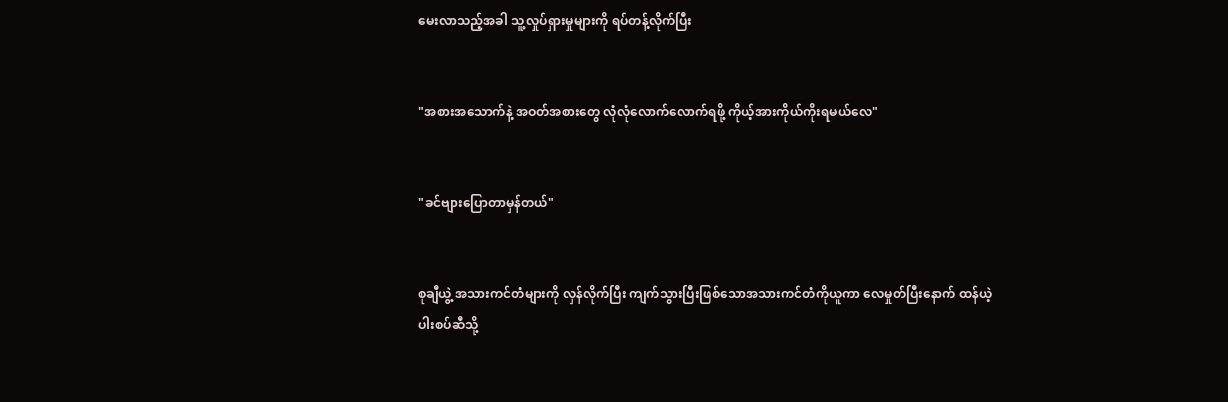မေးလာသည့်အခါ သူ့လှုပ်ရှားမှုများကို ရပ်တန့်လိုက်ပြီး


"အစားအသောက်နဲ့ အဝတ်အစားတွေ လုံလုံလောက်လောက်ရဖို့ ကိုယ့်အားကိုယ်ကိုးရမယ်လေ"


"ခင်ဗျားပြောတာမှန်တယ်"


စုချီယွဲ့ အသားကင်တံများကို လှန်လိုက်ပြီး ကျက်သွားပြီးဖြစ်သောအသားကင်တံကိုယူကာ လေမှုတ်ပြီးနောက် ထန်ယဲ့ပါးစပ်ဆီသို့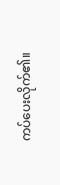ကပ်ပေးလိုက်၏။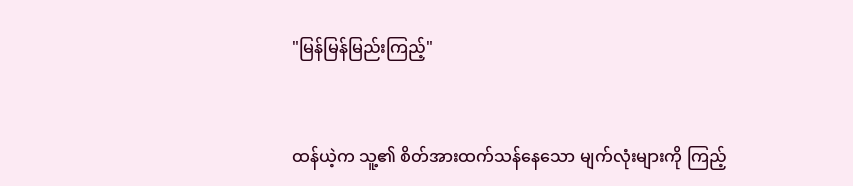"မြန်မြန်မြည်းကြည့်"


ထန်ယဲ့က သူ့၏ စိတ်အားထက်သန်နေသော မျက်လုံးများကို ကြည့်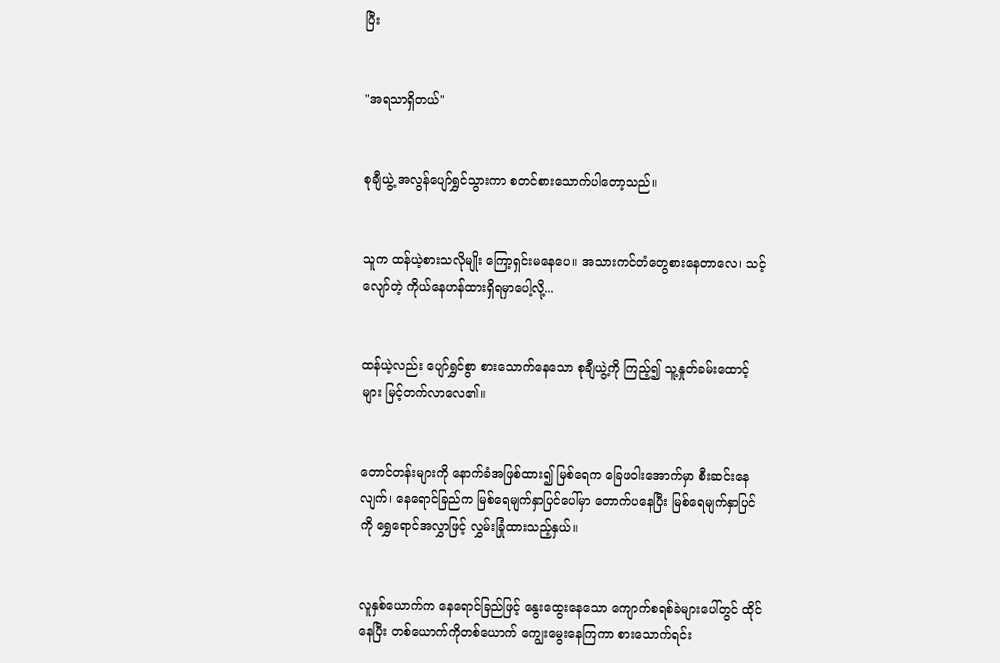ပြီး


"အရသာရှိတယ်"


စုချီယွဲ့ အလွန်ပျော်ရွှင်သွားကာ စတင်စားသောက်ပါတော့သည်။


သူက ထန်ယဲ့စားသလိုမျိုး ကြော့ရှင်းမနေပေ။ အသားကင်တံတွေစားနေတာလေ၊ သင့်လျော်တဲ့ ကိုယ်နေဟန်ထားရှိရမှာပေါ့လို့...


ထန်ယဲ့လည်း ပျော်ရွှင်စွာ စားသောက်နေသော စုချီယွဲ့ကို ကြည့်၍ သူ့နှုတ်ခမ်းထောင့်များ မြင့်တက်လာလေ၏။


တောင်တန်းများကို နောက်ခံအဖြစ်ထား၍ မြစ်ရေက ခြေဖဝါးအောက်မှာ စီးဆင်းနေလျက်၊ နေရောင်ခြည်က မြစ်ရေမျက်နှာပြင်ပေါ်မှာ တောက်ပနေပြီး မြစ်ရေမျက်နှာပြင်ကို ရွှေရောင်အလွှာဖြင့် လွှမ်းခြုံထားသည့်နှယ်။


လူနှစ်ယောက်က နေရောင်ခြည်ဖြင့် နွေးထွေးနေသော ကျောက်စရစ်ခဲများပေါ်တွင် ထိုင်နေပြီး တစ်ယောက်ကိုတစ်ယောက် ကျွေးမွေးနေကြကာ စားသောက်ရင်း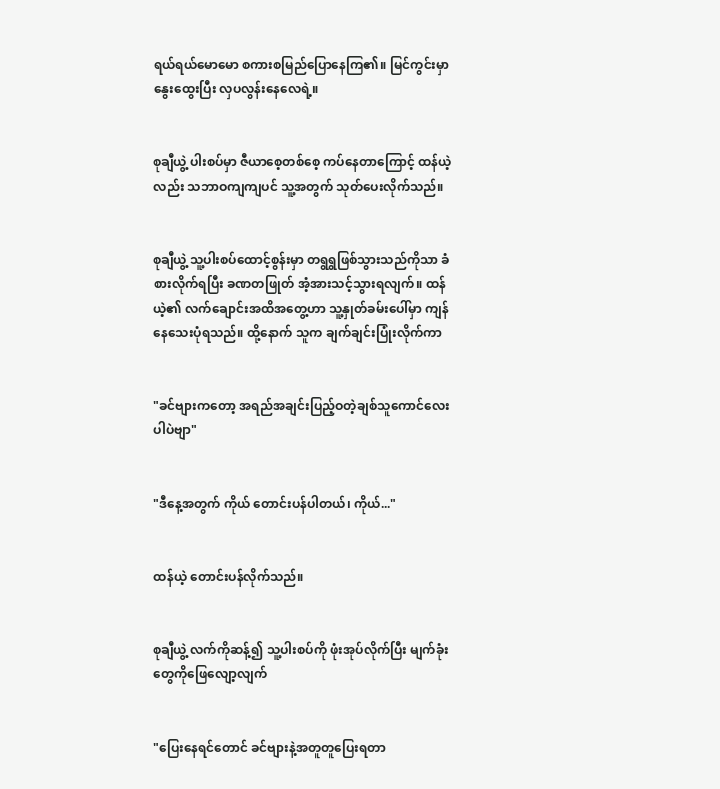ရယ်ရယ်မောမော စကားစမြည်ပြောနေကြ၏။ မြင်ကွင်းမှာ နွေးထွေးပြီး လှပလွန်းနေလေရဲ့။


စုချီယွဲ့ ပါးစပ်မှာ ဇီယာစေ့တစ်စေ့ ကပ်နေတာကြောင့် ထန်ယဲ့လည်း သဘာဝကျကျပင် သူ့အတွက် သုတ်ပေးလိုက်သည်။


စုချီယွဲ့ သူ့ပါးစပ်ထောင့်စွန်းမှာ တရွရွဖြစ်သွားသည်ကိုသာ ခံစားလိုက်ရပြီး ခဏတဖြုတ် အံ့အားသင့်သွားရလျက်။ ထန်ယဲ့၏ လက်ချောင်းအထိအတွေ့ဟာ သူ့နှုတ်ခမ်းပေါ်မှာ ကျန်နေသေးပုံရသည်။ ထို့နောက် သူက ချက်ချင်းပြုံးလိုက်ကာ


"ခင်ဗျားကတော့ အရည်အချင်းပြည့်ဝတဲ့ချစ်သူကောင်လေးပါပဲဗျာ"


"ဒီနေ့အတွက် ကိုယ် တောင်းပန်ပါတယ်၊ ကိုယ်..."


ထန်ယဲ့ တောင်းပန်လိုက်သည်။


စုချီယွဲ့ လက်ကိုဆန့်၍ သူ့ပါးစပ်ကို ဖုံးအုပ်လိုက်ပြီး မျက်ခုံးတွေကိုဖြေလျော့လျက်


"ပြေးနေရင်တောင် ခင်ဗျားနဲ့အတူတူပြေးရတာ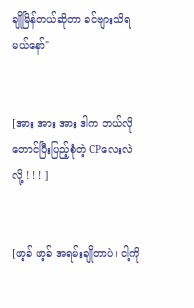ချိုမြိန်တယ်ဆိုတာ ခင်ဗျားသိရမယ်နော်"


[အား အား အား ဒါက ဘယ်လိုတောင်ပြီးပြည့်စုံတဲ့ CPလေးလဲလို့ ! ! ! ]


[ဖာ့ခ် ဖာ့ခ် အရမ်းချိုတာပဲ၊ ငါ့ကို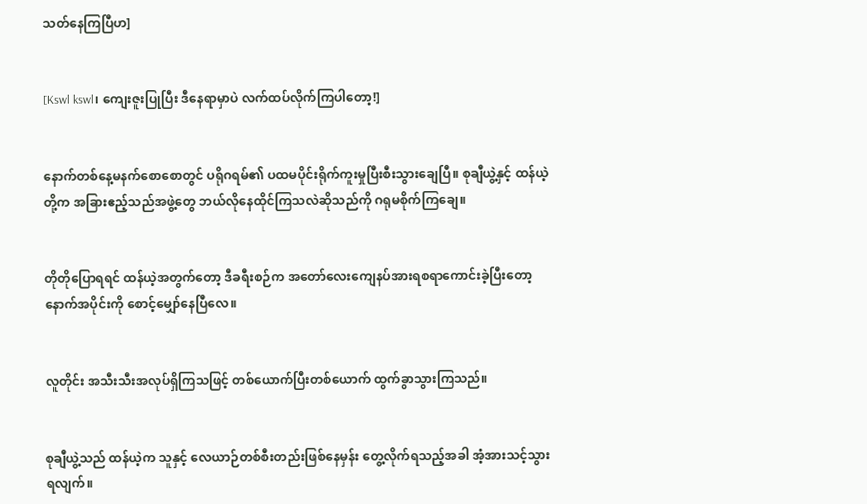သတ်နေကြပြီဟ]


[Kswl kswl၊ ကျေးဇူးပြုပြီး ဒီနေရာမှာပဲ လက်ထပ်လိုက်ကြပါတော့!]


နောက်တစ်နေ့မနက်စောစောတွင် ပရိုဂရမ်၏ ပထမပိုင်းရိုက်ကူးမှုပြီးစီးသွားချေပြီ။ စုချီယွဲ့နှင့် ထန်ယဲ့တို့က အခြားဧည့်သည်အဖွဲ့တွေ ဘယ်လိုနေထိုင်ကြသလဲဆိုသည်ကို ဂရုမစိုက်ကြချေ။


တိုတိုပြောရရင် ထန်ယဲ့အတွက်တော့ ဒီခရီးစဉ်က အတော်လေးကျေနပ်အားရစရာကောင်းခဲ့ပြီးတော့ နောက်အပိုင်းကို စောင့်မျှော်နေပြီလေ။


လူတိုင်း အသီးသီးအလုပ်ရှိကြသဖြင့် တစ်ယောက်ပြီးတစ်ယောက် ထွက်ခွာသွားကြသည်။


စုချီယွဲ့သည် ထန်ယဲ့က သူနှင့် လေယာဉ်တစ်စီးတည်းဖြစ်နေမှန်း တွေ့လိုက်ရသည့်အခါ အံ့အားသင့်သွားရလျက်။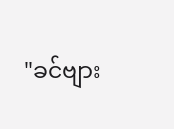"ခင်ဗျား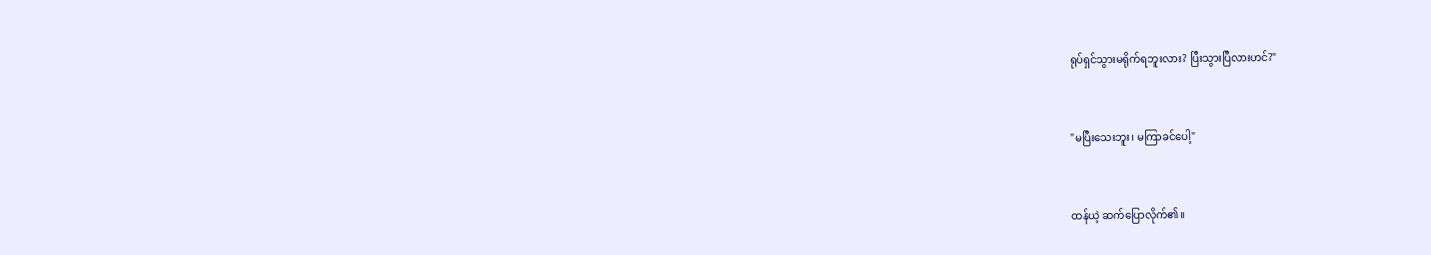ရုပ်ရှင်သွားမရိုက်ရဘူးလား? ပြီးသွားပြီလားဟင်?"


"မပြီးသေးဘူး၊ မကြာခင်ပေါ့"


ထန်ယဲ့ ဆက်ပြောလိုက်၏။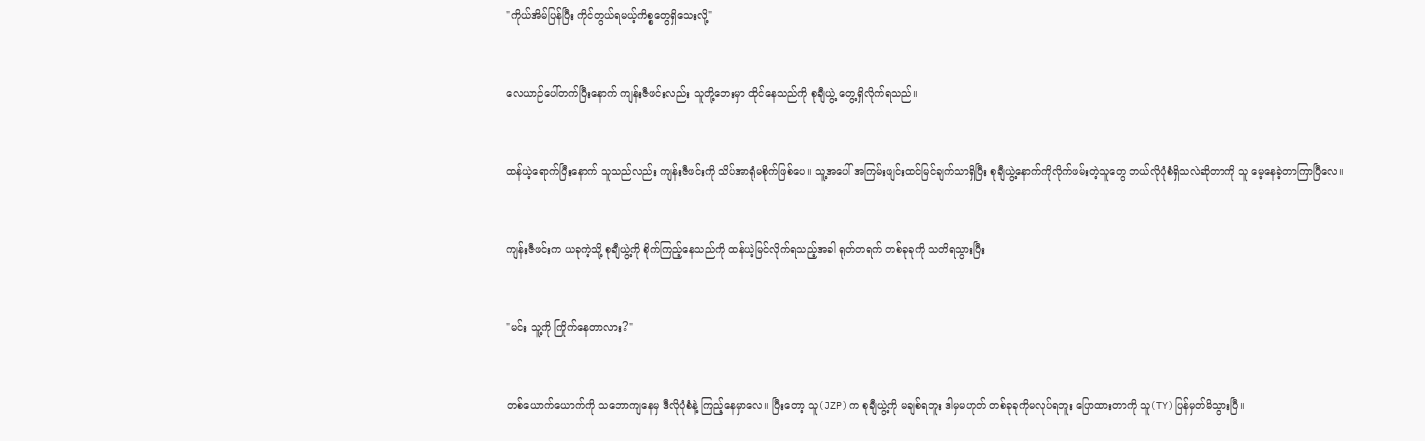"ကိုယ်အိမ်ပြန်ပြီး ကိုင်တွယ်ရမယ့်ကိစ္စတွေရှိသေးလို့"


လေယာဉ်ပေါ်တက်ပြီးနောက် ကျန်းဇီဖင်းလည်း သူတို့ဘေးမှာ ထိုင်နေသည်ကို စုချီယွဲ့ တွေ့ရှိလိုက်ရသည်။


ထန်ယဲ့ရောက်ပြီးနောက် သူသည်လည်း ကျန်းဇီဖင်းကို သိပ်အာရုံမစိုက်ဖြစ်ပေ။ သူ့အပေါ် အကြမ်းဖျင်းထင်မြင်ချက်သာရှိပြီး စုချီယွဲ့နောက်ကိုလိုက်ဖမ်းတဲ့သူတွေ ဘယ်လိုပုံစံရှိသလဲဆိုတာကို သူ မေ့နေခဲ့တာကြာပြီလေ။


ကျန်းဇီဖင်းက ယခုကဲ့သို့ စုချီယွဲ့ကို စိုက်ကြည့်နေသည်ကို ထန်ယဲ့မြင်လိုက်ရသည့်အခါ ရုတ်တရက် တစ်ခုခုကို သတိရသွားပြီး


"မင်း သူ့ကို ကြိုက်နေတာလား?"


တစ်ယောက်ယောက်ကို သဘောကျနေမှ ဒီလိုပုံစံနဲ့ ကြည့်နေမှာလေ။ ပြီးတော့ သူ(JZP)က စုချီယွဲ့ကို မချစ်ရဘူး ဒါမှမဟုတ် တစ်ခုခုကိုမလုပ်ရဘူး ပြောထားတာကို သူ(TY)ပြန်မှတ်မိသွားပြီ။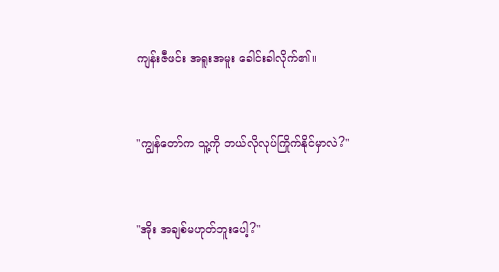ကျန်းဇီဖင်း အရူးအမူး ခေါင်းခါလိုက်၏။


"ကျွန်တော်က သူ့ကို ဘယ်လိုလုပ်ကြိုက်နိုင်မှာလဲ?"


"အိုး အချစ်မဟုတ်ဘူးပေါ့?"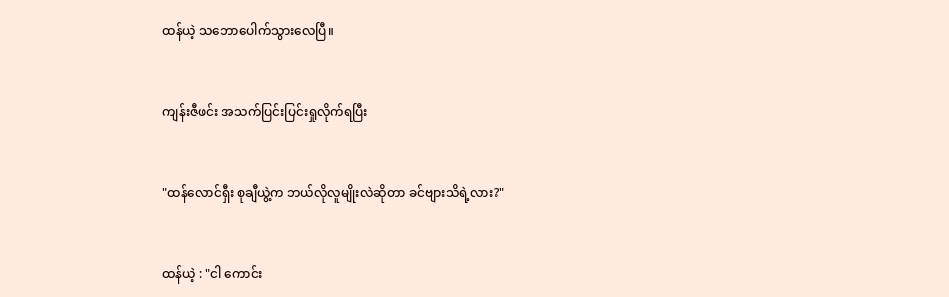ထန်ယဲ့ သဘောပေါက်သွားလေပြီ။


ကျန်းဇီဖင်း အသက်ပြင်းပြင်းရှုလိုက်ရပြီး


"ထန်လောင်ရှီး စုချီယွဲ့က ဘယ်လိုလူမျိုးလဲဆိုတာ ခင်ဗျားသိရဲ့လား?"


ထန်ယဲ့ : "ငါ ကောင်း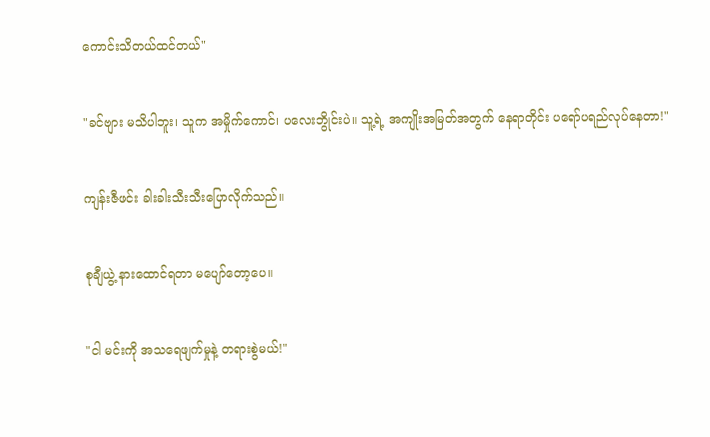ကောင်းသိတယ်ထင်တယ်"


"ခင်ဗျား မသိပါဘူး၊ သူက အမှိုက်ကောင်၊ ပလေးဘွိုင်းပဲ။ သူ့ရဲ့ အကျိုးအမြတ်အတွက် နေရာတိုင်း ပရော်ပရည်လုပ်နေတာ!"


ကျန်းဇီဖင်း ခါးခါးသီးသီးပြောလိုက်သည်။


စုချီယွဲ့ နားထောင်ရတာ မပျော်တော့ပေ။


"ငါ မင်းကို အသရေဖျက်မှုနဲ့ တရားစွဲမယ်!"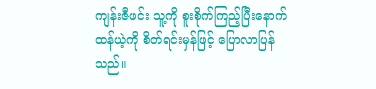ကျန်းဇီဖင်း သူ့ကို စူးစိုက်ကြည့်ပြီးနောက် ထန်ယဲ့ကို စိတ်ရင်းမှန်ဖြင့် ပြောလာပြန်သည်။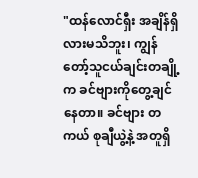"ထန်လောင်ရှီး အချိန်ရှိလားမသိဘူး၊ ကျွန်တော့်သူငယ်ချင်းတချို့က ခင်ဗျားကိုတွေ့ချင်နေတာ။ ခင်ဗျား တကယ် စုချီယွဲ့နဲ့ အတူရှိ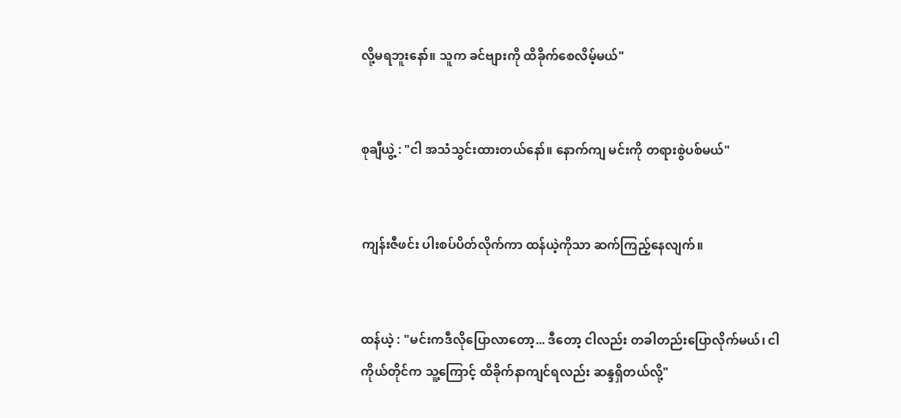လို့မရဘူးနော်။ သူက ခင်ဗျားကို ထိခိုက်စေလိမ့်မယ်"


စုချီယွဲ့ : "ငါ အသံသွင်းထားတယ်နော်။ နောက်ကျ မင်းကို တရားစွဲပစ်မယ်"


ကျန်းဇီဖင်း ပါးစပ်ပိတ်လိုက်ကာ ထန်ယဲ့ကိုသာ ဆက်ကြည့်နေလျက်။


ထန်ယဲ့ : "မင်းကဒီလိုပြောလာတော့... ဒီတော့ ငါလည်း တခါတည်းပြောလိုက်မယ်၊ ငါကိုယ်တိုင်က သူ့ကြောင့် ထိခိုက်နာကျင်ရလည်း ဆန္ဒရှိတယ်လို့"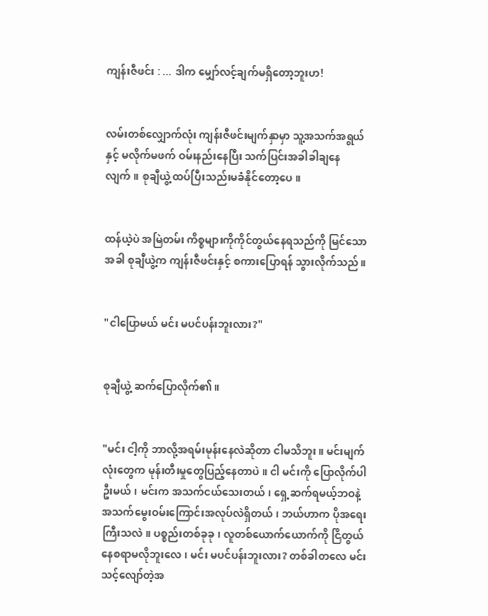ကျန်းဇီဖင်း : ... ဒါက မျှော်လင့်ချက်မရှိတော့ဘူးဟ!


လမ်းတစ်လျှောက်လုံး ကျန်းဇီဖင်းမျက်နှာမှာ သူ့အသက်အရွယ်နှင့် မလိုက်မဖက် ဝမ်းနည်းနေပြီး သက်ပြင်းအခါခါချနေလျက်။ စုချီယွဲ့ ထပ်ပြီးသည်းမခံနိုင်တော့ပေ။


ထန်ယဲ့ပဲ အမြဲတမ်း ကိစ္စများကိုကိုင်တွယ်နေရသည်ကို မြင်သောအခါ စုချီယွဲ့က ကျန်းဇီဖင်းနှင့် စကားပြောရန် သွားလိုက်သည်။


"ငါပြောမယ် မင်း မပင်ပန်းဘူးလား?"


စုချီယွဲ့ ဆက်ပြောလိုက်၏။


"မင်း ငါ့ကို ဘာလို့အရမ်းမုန်းနေလဲဆိုတာ ငါမသိဘူး။ မင်းမျက်လုံးတွေက မုန်းတီးမှုတွေပြည့်နေတာပဲ။ ငါ မင်းကို ပြောလိုက်ပါဦးမယ်၊ မင်းက အသက်ငယ်သေးတယ်၊ ရှေ့ဆက်ရမယ့်ဘဝနဲ့ အသက်မွေးဝမ်းကြောင်းအလုပ်လဲရှိတယ်၊ ဘယ်ဟာက ပိုအရေးကြီးသလဲ။ ပစ္စည်းတစ်ခုခု၊ လူတစ်ယောက်ယောက်ကို ငြိတွယ်နေစရာမလိုဘူးလေ၊ မင်း မပင်ပန်းဘူးလား? တစ်ခါတလေ မင်း သင့်လျော်တဲ့အ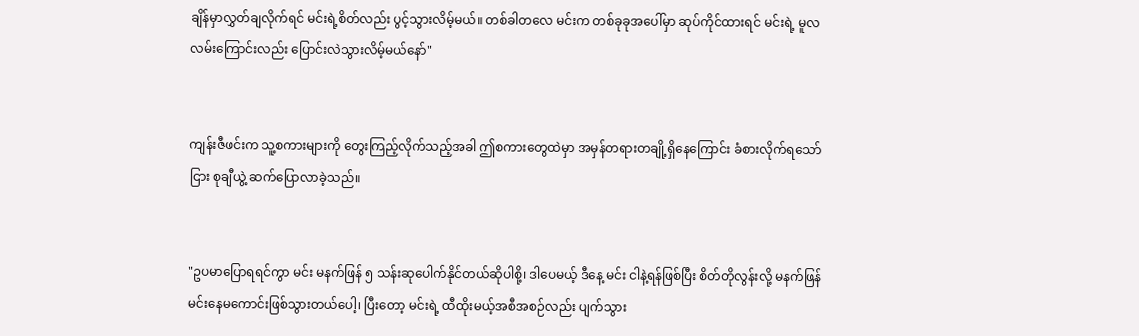ချိန်မှာလွှတ်ချလိုက်ရင် မင်းရဲ့စိတ်လည်း ပွင့်သွားလိမ့်မယ်။ တစ်ခါတလေ မင်းက တစ်ခုခုအပေါ်မှာ ဆုပ်ကိုင်ထားရင် မင်းရဲ့ မူလလမ်းကြောင်းလည်း ပြောင်းလဲသွားလိမ့်မယ်နော်"


ကျန်းဇီဖင်းက သူ့စကားများကို တွေးကြည့်လိုက်သည့်အခါ ဤစကားတွေထဲမှာ အမှန်တရားတချို့ရှိနေကြောင်း ခံစားလိုက်ရသော်ငြား စုချီယွဲ့ ဆက်ပြောလာခဲ့သည်။


"ဥပမာပြောရရင်ကွာ မင်း မနက်ဖြန် ၅ သန်းဆုပေါက်နိုင်တယ်ဆိုပါစို့၊ ဒါပေမယ့် ဒီနေ့ မင်း ငါနဲ့ရန်ဖြစ်ပြီး စိတ်တိုလွန်းလို့ မနက်ဖြန် မင်းနေမကောင်းဖြစ်သွားတယ်ပေါ့၊ ပြီးတော့ မင်းရဲ့ ထီထိုးမယ့်အစီအစဉ်လည်း ပျက်သွား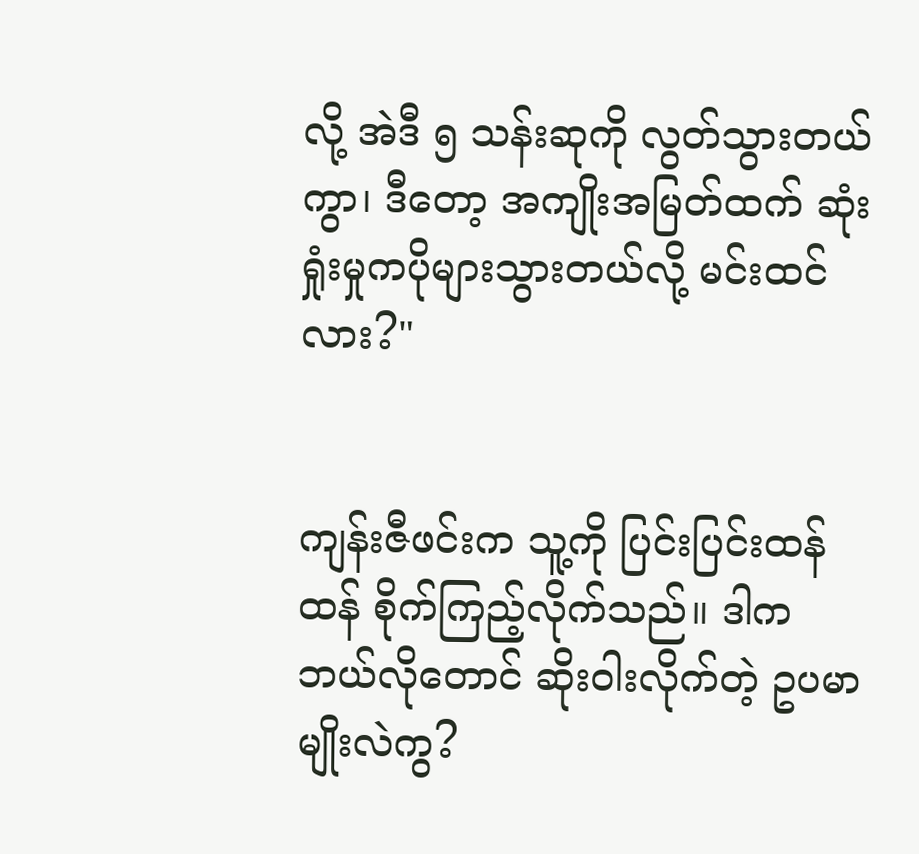လို့ အဲဒီ ၅ သန်းဆုကို လွတ်သွားတယ်ကွာ၊ ဒီတော့ အကျိုးအမြတ်ထက် ဆုံးရှုံးမှုကပိုများသွားတယ်လို့ မင်းထင်လား?"


ကျန်းဇီဖင်းက သူ့ကို ပြင်းပြင်းထန်ထန် စိုက်ကြည့်လိုက်သည်။ ဒါက ဘယ်လိုတောင် ဆိုးဝါးလိုက်တဲ့ ဥပမာမျိုးလဲကွ?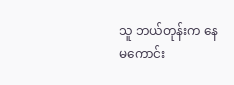သူ ဘယ်တုန်းက နေမကောင်း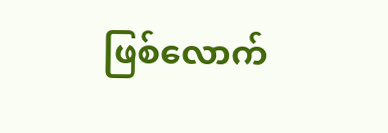ဖြစ်လောက်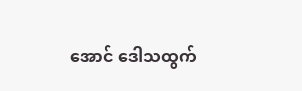အောင် ဒေါသထွက်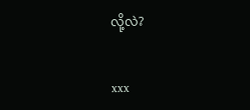လို့လဲ?


xxx